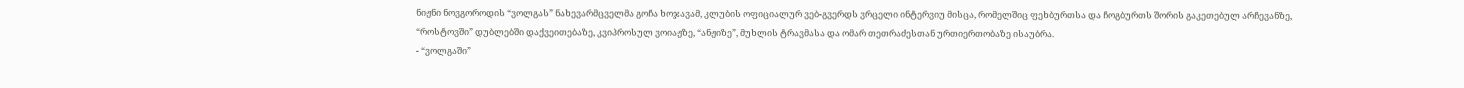ნიჟნი ნოვგოროდის “ვოლგას” ნახევარმცველმა გოჩა ხოჯავამ, კლუბის ოფიციალურ ვებ-გვერდს ვრცელი ინტერვიუ მისცა, რომელშიც ფეხბურთსა და ჩოგბურთს შორის გაკეთებულ არჩევანზე, “როსტოვში” დუბლებში დაქვეითებაზე, კვიპროსულ ვოიაჟზე, “ანჟიზე”, მუხლის ტრავმასა და ომარ თეთრაძესთან ურთიერთობაზე ისაუბრა.
- “ვოლგაში”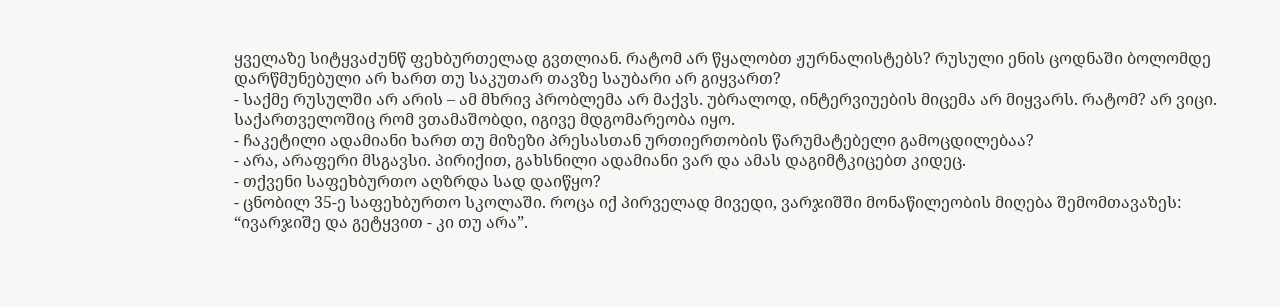ყველაზე სიტყვაძუნწ ფეხბურთელად გვთლიან. რატომ არ წყალობთ ჟურნალისტებს? რუსული ენის ცოდნაში ბოლომდე დარწმუნებული არ ხართ თუ საკუთარ თავზე საუბარი არ გიყვართ?
- საქმე რუსულში არ არის – ამ მხრივ პრობლემა არ მაქვს. უბრალოდ, ინტერვიუების მიცემა არ მიყვარს. რატომ? არ ვიცი. საქართველოშიც რომ ვთამაშობდი, იგივე მდგომარეობა იყო.
- ჩაკეტილი ადამიანი ხართ თუ მიზეზი პრესასთან ურთიერთობის წარუმატებელი გამოცდილებაა?
- არა, არაფერი მსგავსი. პირიქით, გახსნილი ადამიანი ვარ და ამას დაგიმტკიცებთ კიდეც.
- თქვენი საფეხბურთო აღზრდა სად დაიწყო?
- ცნობილ 35-ე საფეხბურთო სკოლაში. როცა იქ პირველად მივედი, ვარჯიშში მონაწილეობის მიღება შემომთავაზეს: “ივარჯიშე და გეტყვით - კი თუ არა”.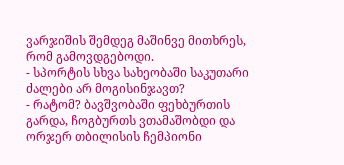ვარჯიშის შემდეგ მაშინვე მითხრეს, რომ გამოვდგებოდი.
- სპორტის სხვა სახეობაში საკუთარი ძალები არ მოგისინჯავთ?
- რატომ? ბავშვობაში ფეხბურთის გარდა, ჩოგბურთს ვთამაშობდი და ორჯერ თბილისის ჩემპიონი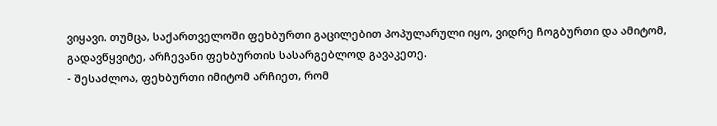ვიყავი. თუმცა, საქართველოში ფეხბურთი გაცილებით პოპულარული იყო, ვიდრე ჩოგბურთი და ამიტომ, გადავწყვიტე, არჩევანი ფეხბურთის სასარგებლოდ გავაკეთე.
- შესაძლოა, ფეხბურთი იმიტომ არჩიეთ, რომ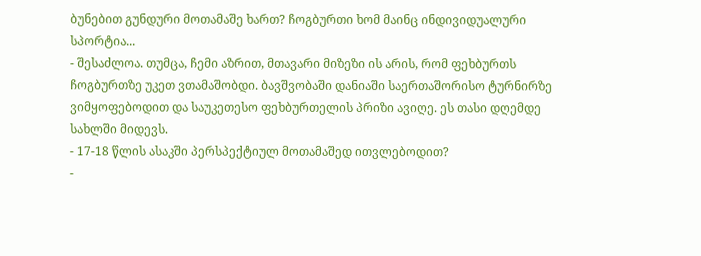ბუნებით გუნდური მოთამაშე ხართ? ჩოგბურთი ხომ მაინც ინდივიდუალური სპორტია...
- შესაძლოა. თუმცა, ჩემი აზრით, მთავარი მიზეზი ის არის, რომ ფეხბურთს ჩოგბურთზე უკეთ ვთამაშობდი. ბავშვობაში დანიაში საერთაშორისო ტურნირზე ვიმყოფებოდით და საუკეთესო ფეხბურთელის პრიზი ავიღე. ეს თასი დღემდე სახლში მიდევს.
- 17-18 წლის ასაკში პერსპექტიულ მოთამაშედ ითვლებოდით?
-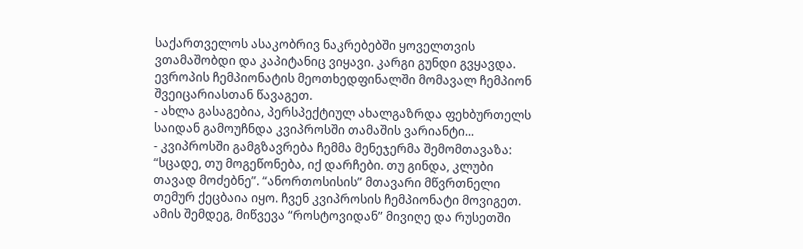საქართველოს ასაკობრივ ნაკრებებში ყოველთვის ვთამაშობდი და კაპიტანიც ვიყავი. კარგი გუნდი გვყავდა. ევროპის ჩემპიონატის მეოთხედფინალში მომავალ ჩემპიონ შვეიცარიასთან წავაგეთ.
- ახლა გასაგებია, პერსპექტიულ ახალგაზრდა ფეხბურთელს საიდან გამოუჩნდა კვიპროსში თამაშის ვარიანტი...
- კვიპროსში გამგზავრება ჩემმა მენეჯერმა შემომთავაზა: “სცადე, თუ მოგეწონება, იქ დარჩები. თუ გინდა, კლუბი თავად მოძებნე”. “ანორთოსისის” მთავარი მწვრთნელი თემურ ქეცბაია იყო. ჩვენ კვიპროსის ჩემპიონატი მოვიგეთ. ამის შემდეგ, მიწვევა “როსტოვიდან” მივიღე და რუსეთში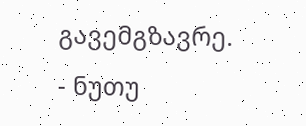გავემგზავრე.
- ნუთუ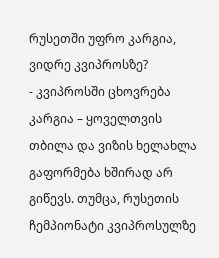რუსეთში უფრო კარგია, ვიდრე კვიპროსზე?
- კვიპროსში ცხოვრება კარგია – ყოველთვის თბილა და ვიზის ხელახლა გაფორმება ხშირად არ გიწევს. თუმცა, რუსეთის ჩემპიონატი კვიპროსულზე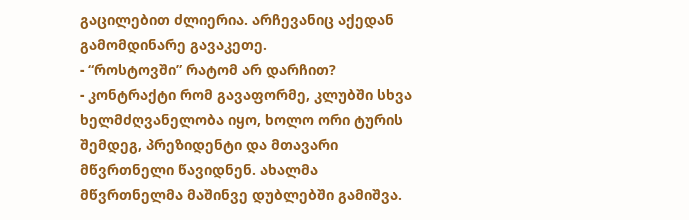გაცილებით ძლიერია. არჩევანიც აქედან გამომდინარე გავაკეთე.
- “როსტოვში” რატომ არ დარჩით?
- კონტრაქტი რომ გავაფორმე, კლუბში სხვა ხელმძღვანელობა იყო, ხოლო ორი ტურის შემდეგ, პრეზიდენტი და მთავარი მწვრთნელი წავიდნენ. ახალმა მწვრთნელმა მაშინვე დუბლებში გამიშვა.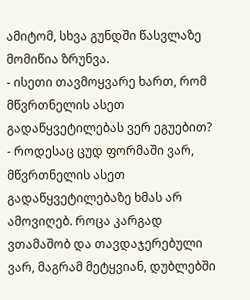ამიტომ, სხვა გუნდში წასვლაზე მომიწია ზრუნვა.
- ისეთი თავმოყვარე ხართ, რომ მწვრთნელის ასეთ გადაწყვეტილებას ვერ ეგუებით?
- როდესაც ცუდ ფორმაში ვარ, მწვრთნელის ასეთ გადაწყვეტილებაზე ხმას არ ამოვიღებ. როცა კარგად ვთამაშობ და თავდაჯერებული ვარ, მაგრამ მეტყვიან, დუბლებში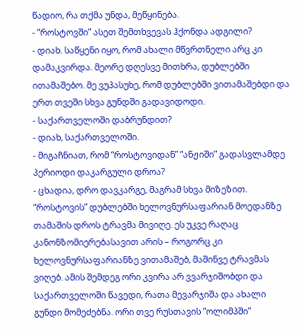წადიო, რა თქმა უნდა, მეწყინება.
- “როსტოვში” ასეთ შემთხვევას ჰქონდა ადგილი?
- დიახ. საწყენი იყო, რომ ახალი მწვრთნელი არც კი დამაკვირდა. მეორე დღესვე მითხრა, დუბლებში ითამაშებო. მე ვუპასუხე, რომ დუბლებში ვითამაშებდი და ერთ თვეში სხვა გუნდში გადავიდოდი.
- საქართველოში დაბრუნდით?
- დიახ, საქართველოში.
- მიგაჩნიათ, რომ “როსტოვიდან” “ანჟიში” გადასვლამდე პერიოდი დაკარგული დროა?
- ცხადია, დრო დავკარგე, მაგრამ სხვა მიზეზით. “როსტოვის” დუბლებში ხელოვნურსაფარიან მოედანზე თამაშის დროს ტრავმა მივიღე. ეს უკვე რაღაც კანონზომიერებასავით არის – როგორც კი ხელოვნურსაფარიანზე ვითამაშებ, მაშინვე ტრავმას ვიღებ. ამის შემდეგ ორი კვირა არ ვვარჯიშობდი და საქართველოში წავედი, რათა მევარჯიშა და ახალი გუნდი მომეძებნა. ორი თვე რუსთავის “ოლიმპში”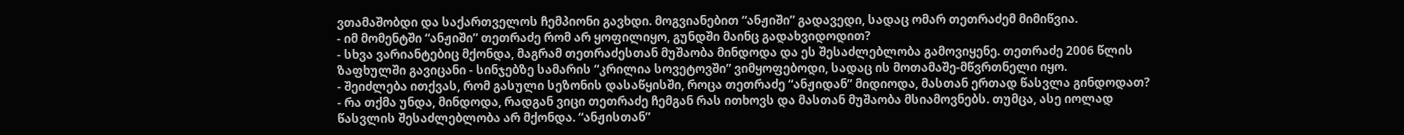ვთამაშობდი და საქართველოს ჩემპიონი გავხდი. მოგვიანებით “ანჟიში” გადავედი, სადაც ომარ თეთრაძემ მიმიწვია.
- იმ მომენტში “ანჟიში” თეთრაძე რომ არ ყოფილიყო, გუნდში მაინც გადახვიდოდით?
- სხვა ვარიანტებიც მქონდა, მაგრამ თეთრაძესთან მუშაობა მინდოდა და ეს შესაძლებლობა გამოვიყენე. თეთრაძე 2006 წლის ზაფხულში გავიცანი - სინჯებზე სამარის “კრილია სოვეტოვში” ვიმყოფებოდი, სადაც ის მოთამაშე-მწვრთნელი იყო.
- შეიძლება ითქვას, რომ გასული სეზონის დასაწყისში, როცა თეთრაძე “ანჟიდან” მიდიოდა, მასთან ერთად წასვლა გინდოდათ?
- რა თქმა უნდა, მინდოდა, რადგან ვიცი თეთრაძე ჩემგან რას ითხოვს და მასთან მუშაობა მსიამოვნებს. თუმცა, ასე იოლად წასვლის შესაძლებლობა არ მქონდა. “ანჟისთან”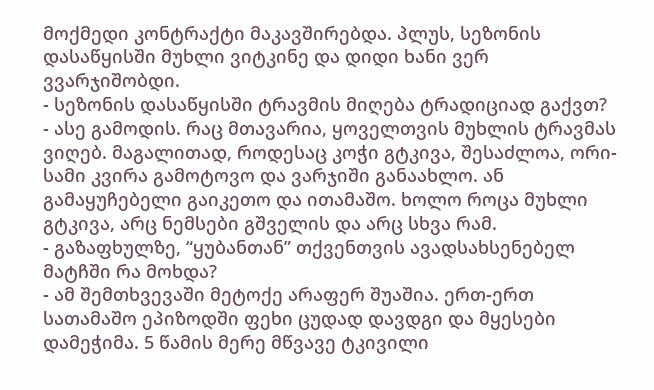მოქმედი კონტრაქტი მაკავშირებდა. პლუს, სეზონის დასაწყისში მუხლი ვიტკინე და დიდი ხანი ვერ ვვარჯიშობდი.
- სეზონის დასაწყისში ტრავმის მიღება ტრადიციად გაქვთ?
- ასე გამოდის. რაც მთავარია, ყოველთვის მუხლის ტრავმას ვიღებ. მაგალითად, როდესაც კოჭი გტკივა, შესაძლოა, ორი-სამი კვირა გამოტოვო და ვარჯიში განაახლო. ან გამაყუჩებელი გაიკეთო და ითამაშო. ხოლო როცა მუხლი გტკივა, არც ნემსები გშველის და არც სხვა რამ.
- გაზაფხულზე, “ყუბანთან” თქვენთვის ავადსახსენებელ მატჩში რა მოხდა?
- ამ შემთხვევაში მეტოქე არაფერ შუაშია. ერთ-ერთ სათამაშო ეპიზოდში ფეხი ცუდად დავდგი და მყესები დამეჭიმა. 5 წამის მერე მწვავე ტკივილი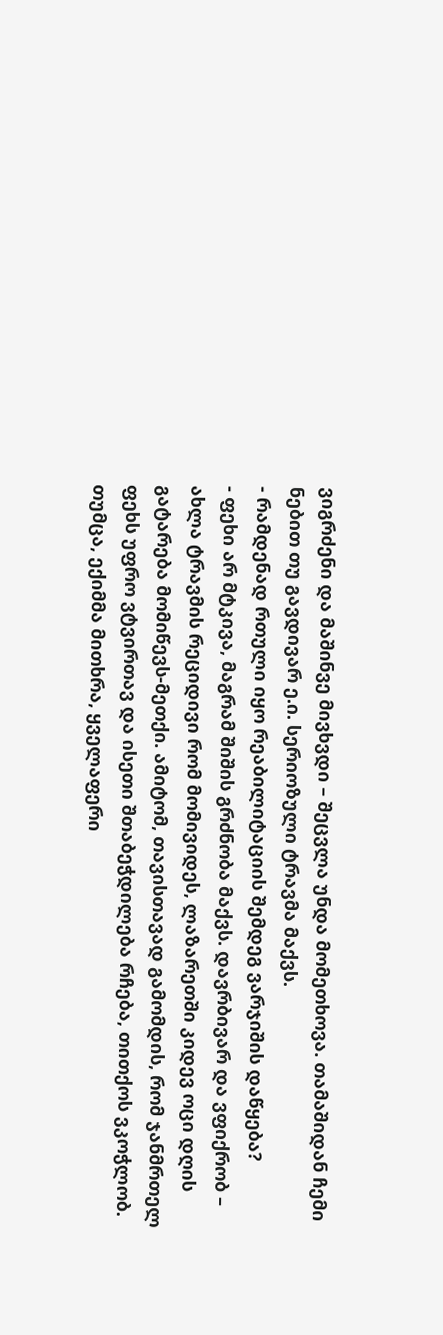ვიგრძენი და მაშინვე მივხვდი – შეცვლა უნდა მომეთხოვა. თამაშიდან ჩემი ნებით თუ გავდივარ ე.ი. სერიოზული ტრავმა მაქვს.
- რამდენად რთული იყო რეაბილიტაციის შემდეგ ვარჯიშის დაწყება?
- ფეხი არ მტკივა, მაგრამ შიშის გრძნობა მაქვს. დავრბივარ და ვფიქრობ – ახლა ტრავმის რეციდივი რომ მომივიდეს, ლაზარეთში კიდევ ოცი დღის გატარება მომიწევს-მეთქი. ამიტომ, თავისთავად გამომდის, რომ ჯანმრთელ ფეხს უფრო ვტვირთავ და ისეთი შთაბეჭდილება რჩება, თითქოს ვკოჭლობ. თუმცა, ექიმმა მითხრა, ყველაფერი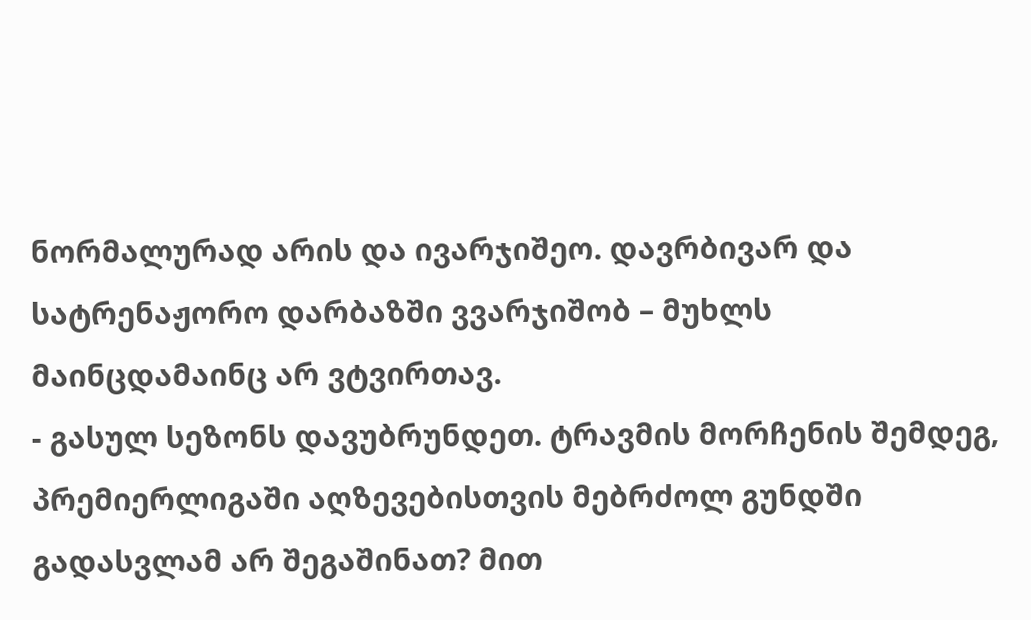ნორმალურად არის და ივარჯიშეო. დავრბივარ და სატრენაჟორო დარბაზში ვვარჯიშობ – მუხლს მაინცდამაინც არ ვტვირთავ.
- გასულ სეზონს დავუბრუნდეთ. ტრავმის მორჩენის შემდეგ, პრემიერლიგაში აღზევებისთვის მებრძოლ გუნდში გადასვლამ არ შეგაშინათ? მით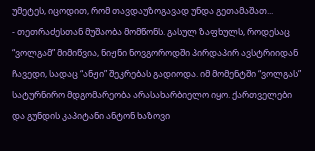უმეტეს, იცოდით, რომ თავდაუზოგავად უნდა გეთამაშათ...
- თეთრაძესთან მუშაობა მომწონს. გასულ ზაფხულს, როდესაც “ვოლგამ” მიმიწვია, ნიჟნი ნოვგოროდში პირდაპირ ავსტრიიდან ჩავედი, სადაც “ანჟი” შეკრებას გადიოდა. იმ მომენტში “ვოლგას” სატურნირო მდგომარეობა არასახარბიელო იყო. ქართველები და გუნდის კაპიტანი ანტონ ხაზოვი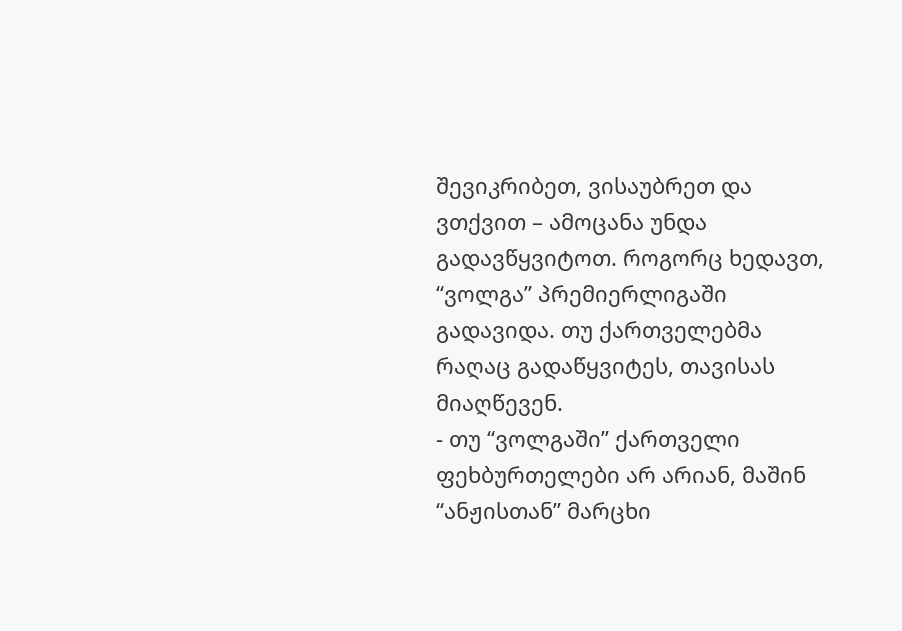შევიკრიბეთ, ვისაუბრეთ და ვთქვით – ამოცანა უნდა გადავწყვიტოთ. როგორც ხედავთ, “ვოლგა” პრემიერლიგაში გადავიდა. თუ ქართველებმა რაღაც გადაწყვიტეს, თავისას მიაღწევენ.
- თუ “ვოლგაში” ქართველი ფეხბურთელები არ არიან, მაშინ “ანჟისთან” მარცხი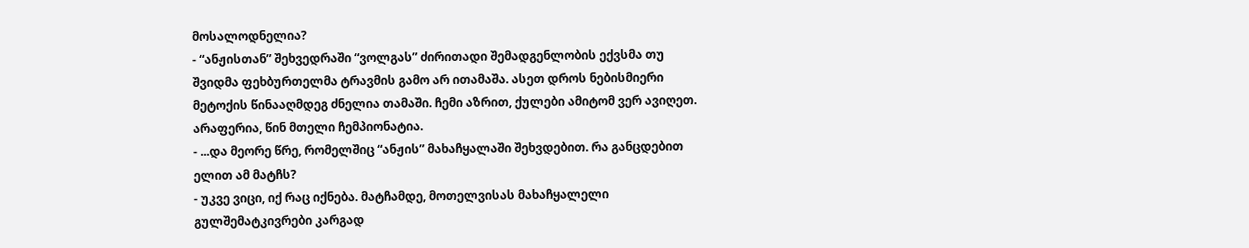მოსალოდნელია?
- “ანჟისთან” შეხვედრაში “ვოლგას” ძირითადი შემადგენლობის ექვსმა თუ შვიდმა ფეხბურთელმა ტრავმის გამო არ ითამაშა. ასეთ დროს ნებისმიერი მეტოქის წინააღმდეგ ძნელია თამაში. ჩემი აზრით, ქულები ამიტომ ვერ ავიღეთ. არაფერია, წინ მთელი ჩემპიონატია.
- ...და მეორე წრე, რომელშიც “ანჟის” მახაჩყალაში შეხვდებით. რა განცდებით ელით ამ მატჩს?
- უკვე ვიცი, იქ რაც იქნება. მატჩამდე, მოთელვისას მახაჩყალელი გულშემატკივრები კარგად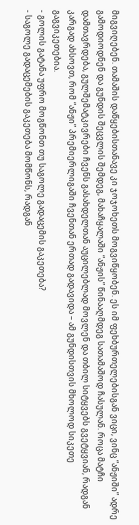მიგვიღებენ. თამაშის დაწყებისთანავე კი ჯოჯოხეთს მოგვიწყობენ. ეს იმ ფეხბურთელებისგან ვიცი, ვინც “ანჟიში” ადრე გამოდიოდნენ და გუნდის შეცვლის შემდეგ, მახაჩყალაში “ანჟის” წინააღმდეგ სათამაშოდ ჩასულან. როცა მატჩი დამთავრდება, გულშემატკივრები ჩვენს გასახდელთან აუცილებლად მოვლენ და თბილ სიტყვებს გვეტყვიან, რადგან კარგად ახსოვთ, რომ “ანჟი” პრემიერლიგაში ჩვენთან ერთად გადავიდა – ამ გუნდისთვის მხოლოდ სიკეთე გაგვიკეთებია.
- გოლის გატანა უფრო მოგწონთ თუ საგოლე გადაცემის გაკეთება?
- საგოლე გადაცემების გაკეთება მომწონს, რადგან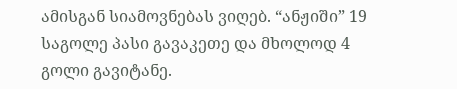ამისგან სიამოვნებას ვიღებ. “ანჟიში” 19 საგოლე პასი გავაკეთე და მხოლოდ 4 გოლი გავიტანე.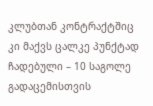კლუბთან კონტრაქტშიც კი მაქვს ცალკე პუნქტად ჩადებული – 10 საგოლე გადაცემისთვის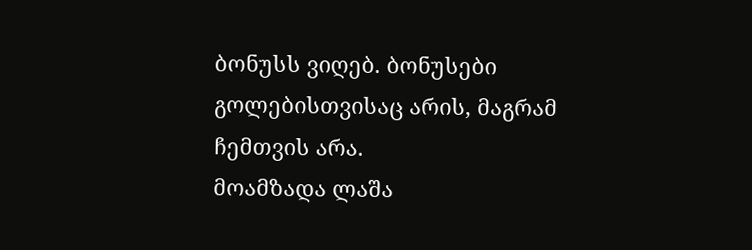ბონუსს ვიღებ. ბონუსები გოლებისთვისაც არის, მაგრამ ჩემთვის არა.
მოამზადა ლაშა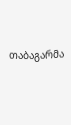თაბაგარმა